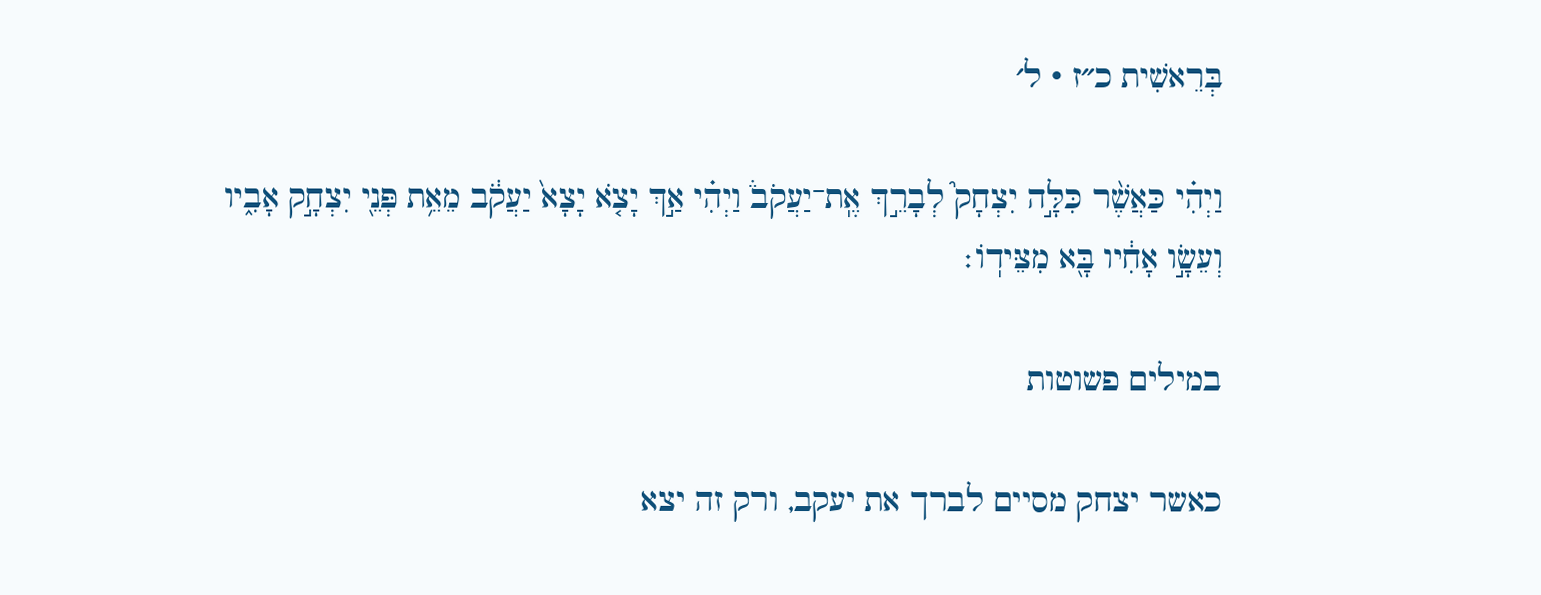בְּרֵאשִׁית כ״ז · ל׳

וַיְהִ֗י כַּאֲשֶׁ֨ר כִּלָּ֣ה יִצְחָק֮ לְבָרֵ֣ךְ אֶֽת־יַעֲקֹב֒ וַיְהִ֗י אַ֣ךְ יָצֹ֤א יָצָא֙ יַעֲקֹ֔ב מֵאֵ֥ת פְּנֵ֖י יִצְחָ֣ק אָבִ֑יו וְעֵשָׂ֣ו אָחִ֔יו בָּ֖א מִצֵּידֽוֹ׃

במילים פשוטות

כאשר יצחק מסיים לברך את יעקב, ורק זה יצא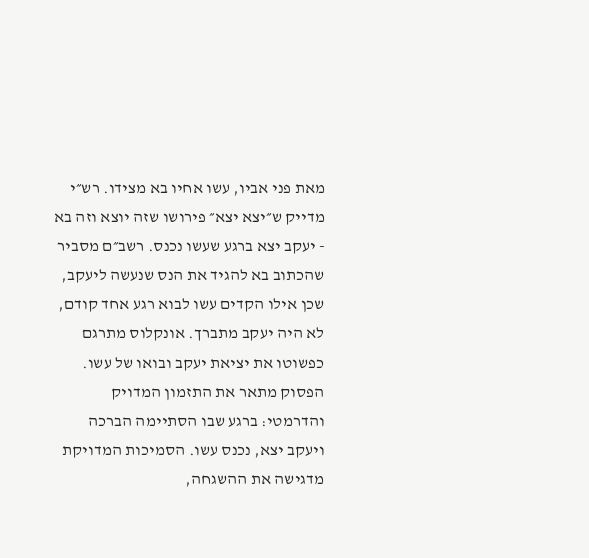מאת פני אביו, עשו אחיו בא מצידו. רש״י מדייק ש״יצא יצא״ פירושו שזה יוצא וזה בא - יעקב יצא ברגע שעשו נכנס. רשב״ם מסביר שהכתוב בא להגיד את הנס שנעשה ליעקב, שכן אילו הקדים עשו לבוא רגע אחד קודם, לא היה יעקב מתברך. אונקלוס מתרגם כפשוטו את יציאת יעקב ובואו של עשו. הפסוק מתאר את התזמון המדויק והדרמטי: ברגע שבו הסתיימה הברכה ויעקב יצא, נכנס עשו. הסמיכות המדויקת מדגישה את ההשגחה,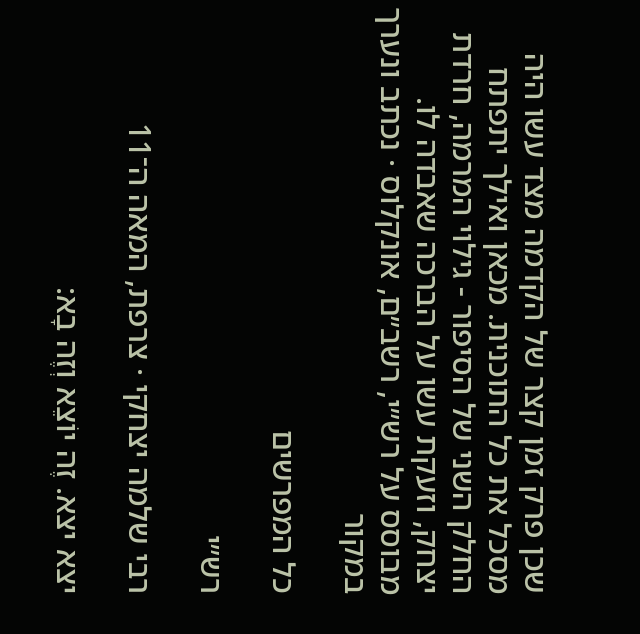שכן פרק זמן קצר של הקדמה מצד עשו היה מסכל את כל התוכנית. מכאן ואילך יתפתח החלק השני של הסיפור - גילוי המרמה, חרדת יצחק, וזעקת עשו על הברכה שאבדה לו.
מבוסס על רש״י, רשב״ם, אונקלוס · נכתב ונערך במקור

כל המפרשים

רש״י

רבי שלמה יצחקי · צרפת, המאה ה־11

יצא יצא. זֶה יוֹצֵא וְזֶה בָא: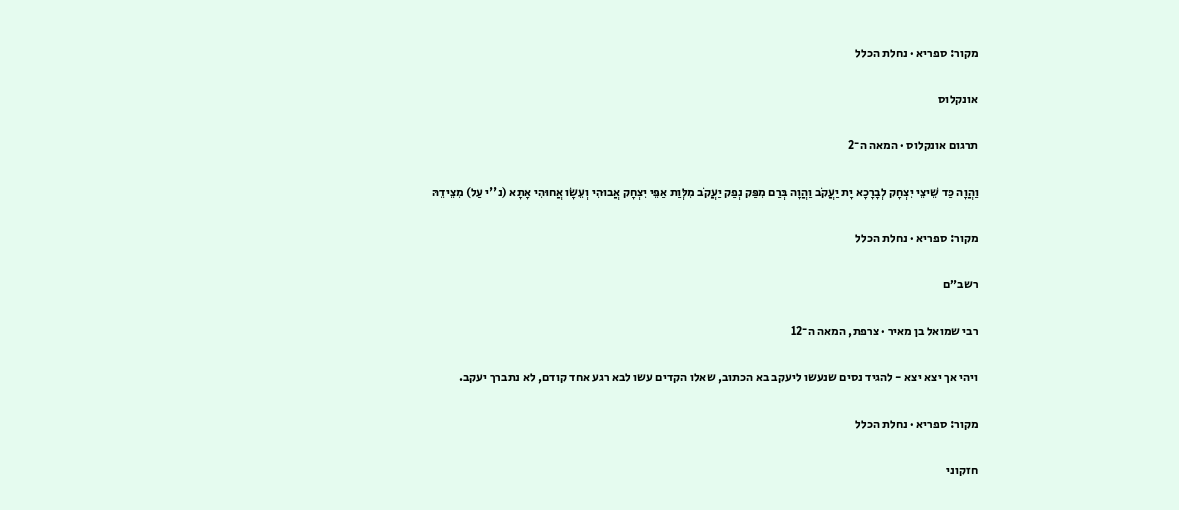מקור: ספריא · נחלת הכלל

אונקלוס

תרגום אונקלוס · המאה ה־2

וַהֲוָה כַּד שֵׁיצֵי יִצְחָק לְבָרָכָא יָת יַעֲקֹב וַהֲוָה בְּרַם מִפַּק נְפַק יַעֲקֹב מִלְּוַת אַפֵּי יִצְחָק אֲבוּהִי וְעֵשָׂו אֲחוּהִי אָתָא (נ''י עַל) מִצֵידֵהּ

מקור: ספריא · נחלת הכלל

רשב״ם

רבי שמואל בן מאיר · צרפת, המאה ה־12

ויהי אך יצא יצא - להגיד נסים שנעשו ליעקב בא הכתוב, שאלו הקדים עשו לבא רגע אחד קודם, לא נתברך יעקב.

מקור: ספריא · נחלת הכלל

חזקוני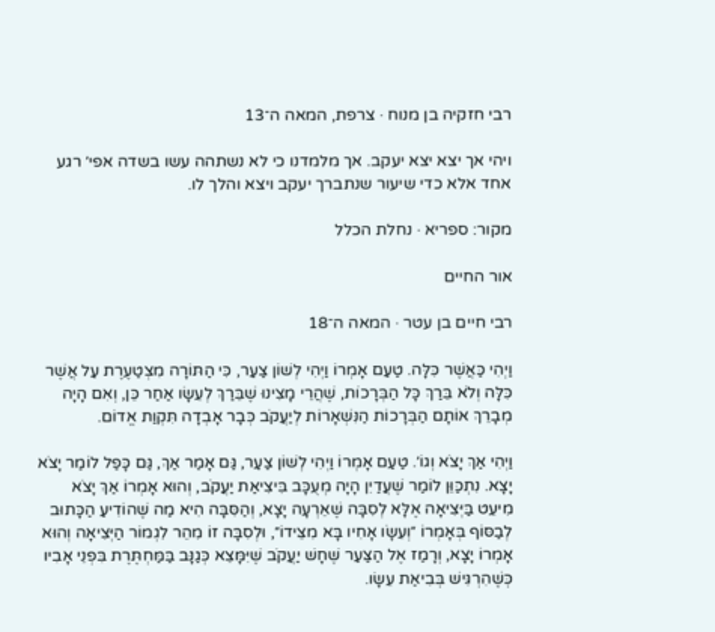רבי חזקיה בן מנוח · צרפת, המאה ה־13

ויהי אך יצא יצא יעקב. אך מלמדנו כי לא נשתהה עשו בשדה אפי׳ רגע אחד אלא כדי שיעור שנתברך יעקב ויצא והלך לו.

מקור: ספריא · נחלת הכלל

אור החיים

רבי חיים בן עטר · המאה ה־18

וַיְהִי כַּאֲשֶׁר כִּלָּה. טַעַם אָמְרוֹ וַיְהִי לְשׁוֹן צַעַר, כִּי הַתּוֹרָה מִצְטַעֶרֶת עַל אֲשֶׁר כִּלָּה וְלֹא בֵּרַךְ כָּל הַבְּרָכוֹת, שֶׁהֲרֵי מָצִינוּ שֶׁבֵּרַךְ לְעֵשָׂו אַחַר כֵּן, וְאִם הָיָה מְבָרֵךְ אוֹתָם הַבְּרָכוֹת הַנִּשְׁאָרוֹת לְיַעֲקֹב כְּבָר אָבְדָה תִּקְוַת אֱדוֹם.

וַיְהִי אַךְ יָצֹא וְגוֹ׳. טַעַם אָמְרוֹ וַיְהִי לְשׁוֹן צַעַר, גַּם אָמַר אַךְ, גַּם כָּפַל לוֹמַר יָצֹא יָצָא. נִתְכַּוֵּן לוֹמַר שֶׁעֲדַיִן הָיָה מְעֻכָּב בִּיצִיאַת יַעֲקֹב, וְהוּא אָמְרוֹ אַךְ יָצֹא מִיעֵט בַּיְּצִיאָה אֶלָּא לְסִבָּה שֶׁאֵרְעָה יָצָא, וְהַסִּבָּה הִיא מַה שֶׁהוֹדִיעַ הַכָּתוּב לְבַסּוֹף בְּאָמְרוֹ ״וְעֵשָׂו אָחִיו בָּא מִצֵּידוֹ״, וּלְסִבָּה זוֹ מִהֵר לִגְמוֹר הַיְּצִיאָה וְהוּא אָמְרוֹ יָצָא, וְרָמַז אֶל הַצַּעַר שֶׁחָשׁ יַעֲקֹב שֶׁיִּמָּצֵא כְּגַנָּב בַּמַּחְתֶּרֶת בִּפְנֵי אָבִיו כְּשֶׁהִרְגִּישׁ בְּבִיאַת עֵשָׂו.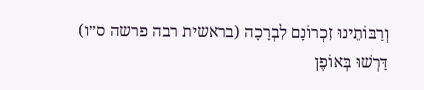וְרַבּוֹתֵינוּ זִכְרוֹנָם לִבְרָכָה (בראשית רבה פרשה ס״ו) דָּרְשׁוּ בְּאוֹפֶן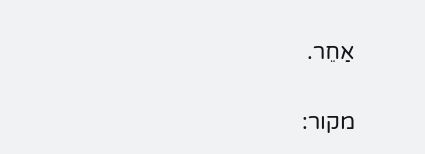אַחֵר.

מקור: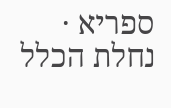ספריא · נחלת הכלל